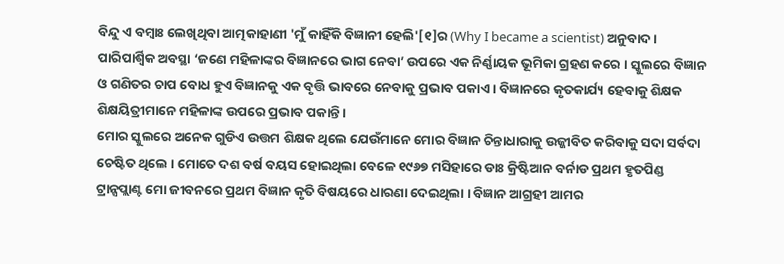ବିନ୍ଦୁ ଏ ବମ୍ବାଃ ଲେଖିଥିବା ଆତ୍ମକାହାଣୀ 'ମୁଁ କାହିଁକି ବିଜ୍ଞାନୀ ହେଲି'[୧]ର (Why I became a scientist) ଅନୁବାଦ ।
ପାରିପାର୍ଶ୍ୱିକ ଅବସ୍ଥା ‘ଜଣେ ମହିଳାଙ୍କର ବିଜ୍ଞାନରେ ଭାଗ ନେବା’ ଉପରେ ଏକ ନିର୍ଣ୍ଣାୟକ ଭୂମିକା ଗ୍ରହଣ କରେ । ସ୍କୁଲରେ ବିଜ୍ଞାନ ଓ ଗଣିତର ଚାପ ବୋଧ ହୁଏ ବିଜ୍ଞାନକୁ ଏକ ବୃତ୍ତି ଭାବରେ ନେବାକୁ ପ୍ରଭାବ ପକାଏ । ବିଜ୍ଞାନରେ କୃତକାର୍ଯ୍ୟ ହେବାକୁ ଶିକ୍ଷକ ଶିକ୍ଷୟିତ୍ରୀମାନେ ମହିଳାଙ୍କ ଉପରେ ପ୍ରଭାବ ପକାନ୍ତି ।
ମୋର ସ୍କୁଲରେ ଅନେକ ଗୁଡିଏ ଉତ୍ତମ ଶିକ୍ଷକ ଥିଲେ ଯେଉଁମାନେ ମୋର ବିଜ୍ଞାନ ଚିନ୍ତାଧାରାକୁ ଉଜ୍ଜୀବିତ କରିବାକୁ ସଦା ସର୍ବଦା ଚେଷ୍ଟିତ ଥିଲେ । ମୋତେ ଦଶ ବର୍ଷ ବୟସ ହୋଇଥିଲା ବେଳେ ୧୯୬୭ ମସିହାରେ ଡାଃ କ୍ରିଷ୍ଟିଆନ ବର୍ନାଡ ପ୍ରଥମ ହୃତପିଣ୍ଡ ଟ୍ରାନ୍ସପ୍ଲାଣ୍ଟ ମୋ ଜୀବନରେ ପ୍ରଥମ ବିଜ୍ଞାନ କୃତି ବିଷୟରେ ଧାରଣା ଦେଇଥିଲା । ବିଜ୍ଞାନ ଆଗ୍ରହୀ ଆମର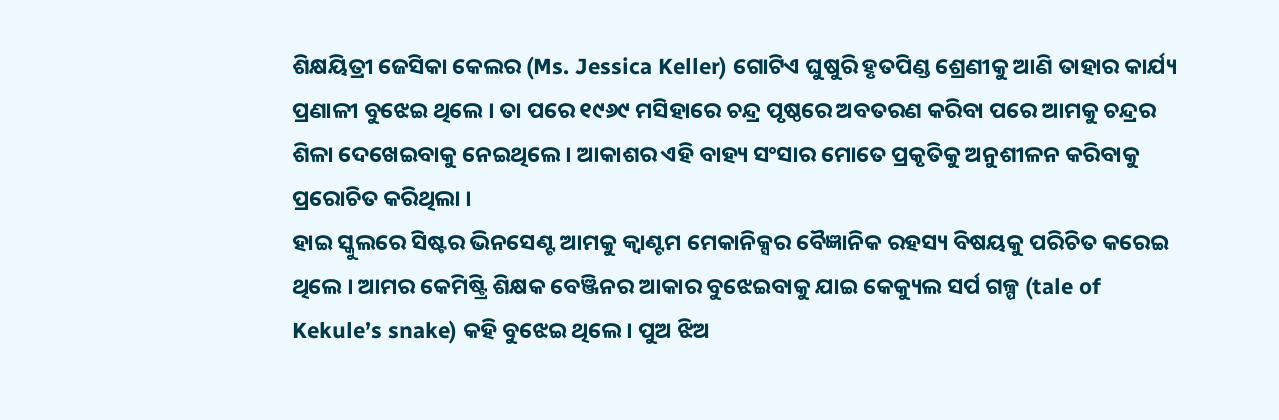ଶିକ୍ଷୟିତ୍ରୀ ଜେସିକା କେଲର (Ms. Jessica Keller) ଗୋଟିଏ ଘୁଷୁରି ହୃତପିଣ୍ଡ ଶ୍ରେଣୀକୁ ଆଣି ତାହାର କାର୍ଯ୍ୟ ପ୍ରଣାଳୀ ବୁଝେଇ ଥିଲେ । ତା ପରେ ୧୯୬୯ ମସିହାରେ ଚନ୍ଦ୍ର ପୃଷ୍ଠରେ ଅବତରଣ କରିବା ପରେ ଆମକୁ ଚନ୍ଦ୍ରର ଶିଳା ଦେଖେଇବାକୁ ନେଇଥିଲେ । ଆକାଶର ଏହି ବାହ୍ୟ ସଂସାର ମୋତେ ପ୍ରକୃତିକୁ ଅନୁଶୀଳନ କରିବାକୁ ପ୍ରରୋଚିତ କରିଥିଲା ।
ହାଇ ସ୍କୁଲରେ ସିଷ୍ଟର ଭିନସେଣ୍ଟ ଆମକୁ କ୍ୱାଣ୍ଟମ ମେକାନିକ୍ସର ବୈଜ୍ଞାନିକ ରହସ୍ୟ ବିଷୟକୁ ପରିଚିତ କରେଇ ଥିଲେ । ଆମର କେମିଷ୍ଟ୍ରି ଶିକ୍ଷକ ବେଞ୍ଜିନର ଆକାର ବୁଝେଇବାକୁ ଯାଇ କେକ୍ୟୁଲ ସର୍ପ ଗଳ୍ପ (tale of Kekule’s snake) କହି ବୁଝେଇ ଥିଲେ । ପୁଅ ଝିଅ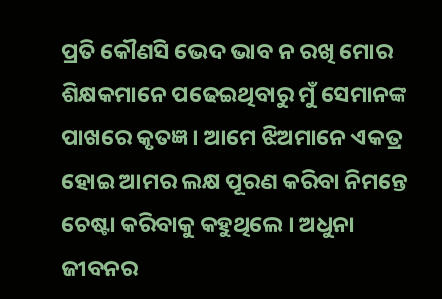ପ୍ରତି କୌଣସି ଭେଦ ଭାବ ନ ରଖି ମୋର ଶିକ୍ଷକମାନେ ପଢେଇଥିବାରୁ ମୁଁ ସେମାନଙ୍କ ପାଖରେ କୃତଜ୍ଞ । ଆମେ ଝିଅମାନେ ଏକତ୍ର ହୋଇ ଆମର ଲକ୍ଷ ପୂରଣ କରିବା ନିମନ୍ତେ ଚେଷ୍ଟା କରିବାକୁ କହୁଥିଲେ । ଅଧୁନା ଜୀବନର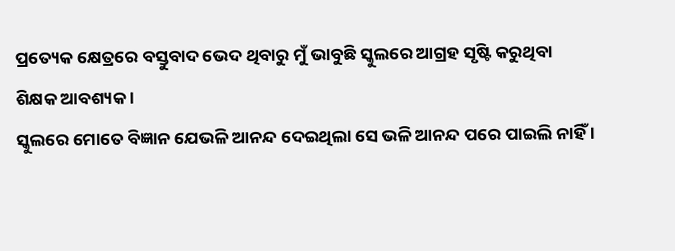ପ୍ରତ୍ୟେକ କ୍ଷେତ୍ରରେ ବସ୍ତୁବାଦ ଭେଦ ଥିବାରୁ ମୁଁ ଭାବୁଛି ସ୍କୁଲରେ ଆଗ୍ରହ ସୃଷ୍ଟି କରୁଥିବା ଶିକ୍ଷକ ଆବଶ୍ୟକ ।
ସ୍କୁଲରେ ମୋତେ ବିଜ୍ଞାନ ଯେଭଳି ଆନନ୍ଦ ଦେଇଥିଲା ସେ ଭଳି ଆନନ୍ଦ ପରେ ପାଇଲି ନାହିଁ ।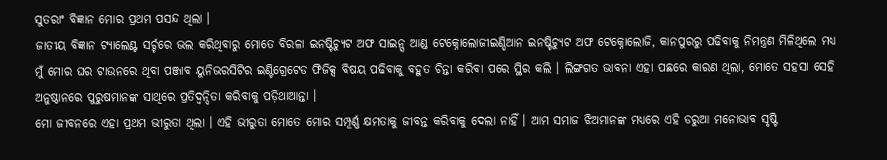ସୁତରାଂ ବିଜ୍ଞାନ ମୋର ପ୍ରଥମ ପସନ୍ଦ ଥିଲା ।
ଜାତୀୟ ବିଜ୍ଞାନ ଟ୍ୟାଲେଣ୍ଟ ସର୍ଚ୍ଚରେ ଭଲ କରିଥିବାରୁ ମୋତେ ବିରଳା ଇନଷ୍ଟିଚ୍ୟୁଟ ଅଫ ସାଇନ୍ସ ଆଣ୍ଡ ଟେକ୍ନୋଲୋଜୀଇଣ୍ଡିଆନ ଇନଷ୍ଟିଚ୍ୟୁଟ ଅଫ ଟେକ୍ନୋଲୋଜି, କାନପୁରରୁ ପଢିବାକୁ ନିମନ୍ତ୍ରଣ ମିଳିଥିଲେ ମଧ୍ୟ ମୁଁ ମୋର ଘର ଟାଉନରେ ଥିବା ପଞ୍ଜାବ ୟୁନିଭରସିଟିର ଇଣ୍ଟିଗ୍ରେଟେଡ ଫିଜିକ୍ସ ବିଷୟ ପଢିବାକୁ ବହୁତ ଚିନ୍ତା କରିବା ପରେ ସ୍ଥିର କଲି । ଲିଙ୍ଗଗତ ଭାବନା ଏହା ପଛରେ କାରଣ ଥିଲା, ମୋତେ ସହସା ସେହି ଅନୁଷ୍ଠାନରେ ପୁରୁଷମାନଙ୍କ ସାଥିରେ ପ୍ରତିଦ୍ୱନ୍ଦିତା କରିବାକୁ ପଡ଼ିଥାଆନ୍ତା ।
ମୋ ଜୀବନରେ ଏହା ପ୍ରଥମ ଭୀରୁତା ଥିଲା । ଏହି ଭୀରୁତା ମୋତେ ମୋର ସମ୍ପୂର୍ଣ୍ଣ କ୍ଷମତାକୁ ଜୀବନ୍ତ କରିବାକୁ ଦେଲା ନାହିଁ । ଆମ ସମାଜ ଝିଅମାନଙ୍କ ମଧ୍ୟରେ ଏହି ଡରୁଆ ମନୋଭାବ ସୃଷ୍ଟି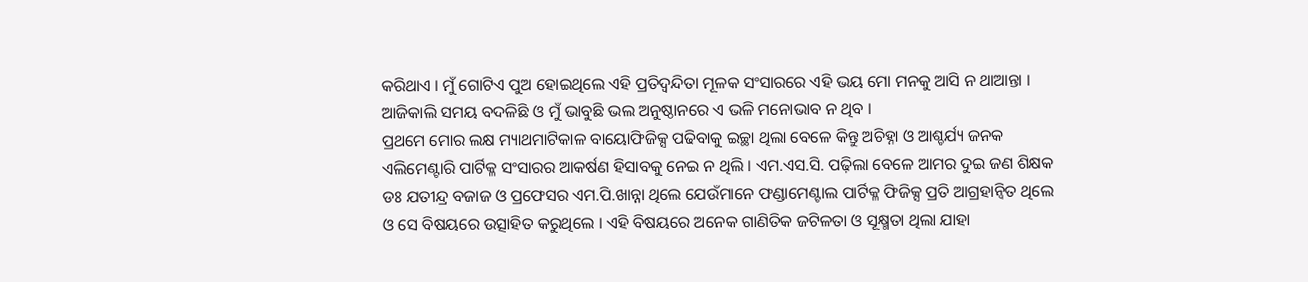କରିଥାଏ । ମୁଁ ଗୋଟିଏ ପୁଅ ହୋଇଥିଲେ ଏହି ପ୍ରତିଦ୍ୱନ୍ଦିତା ମୂଳକ ସଂସାରରେ ଏହି ଭୟ ମୋ ମନକୁ ଆସି ନ ଥାଆନ୍ତା । ଆଜିକାଲି ସମୟ ବଦଳିଛି ଓ ମୁଁ ଭାବୁଛି ଭଲ ଅନୁଷ୍ଠାନରେ ଏ ଭଳି ମନୋଭାବ ନ ଥିବ ।
ପ୍ରଥମେ ମୋର ଲକ୍ଷ ମ୍ୟାଥମାଟିକାଳ ବାୟୋଫିଜିକ୍ସ ପଢିବାକୁ ଇଚ୍ଛା ଥିଲା ବେଳେ କିନ୍ତୁ ଅଚିହ୍ନା ଓ ଆଶ୍ଚର୍ଯ୍ୟ ଜନକ ଏଲିମେଣ୍ଟାରି ପାର୍ଟିକ୍ଳ ସଂସାରର ଆକର୍ଷଣ ହିସାବକୁ ନେଇ ନ ଥିଲି । ଏମ.ଏସ.ସି. ପଢ଼ିଲା ବେଳେ ଆମର ଦୁଇ ଜଣ ଶିକ୍ଷକ ଡଃ ଯତୀନ୍ଦ୍ର ବଜାଜ ଓ ପ୍ରଫେସର ଏମ.ପି.ଖାନ୍ନା ଥିଲେ ଯେଉଁମାନେ ଫଣ୍ଡାମେଣ୍ଟାଲ ପାର୍ଟିକ୍ଳ ଫିଜିକ୍ସ ପ୍ରତି ଆଗ୍ରହାନ୍ୱିତ ଥିଲେ ଓ ସେ ବିଷୟରେ ଉତ୍ସାହିତ କରୁଥିଲେ । ଏହି ବିଷୟରେ ଅନେକ ଗାଣିତିକ ଜଟିଳତା ଓ ସୂକ୍ଷ୍ମତା ଥିଲା ଯାହା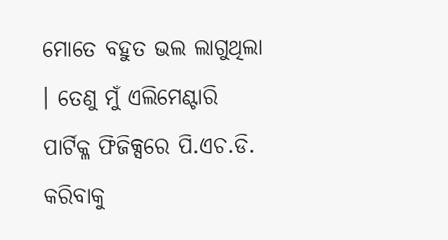ମୋତେ ବହୁତ ଭଲ ଲାଗୁଥିଲା । ତେଣୁ ମୁଁ ଏଲିମେଣ୍ଟାରି ପାର୍ଟିକ୍ଳ ଫିଜିକ୍ସରେ ପି.ଏଚ.ଡି. କରିବାକୁ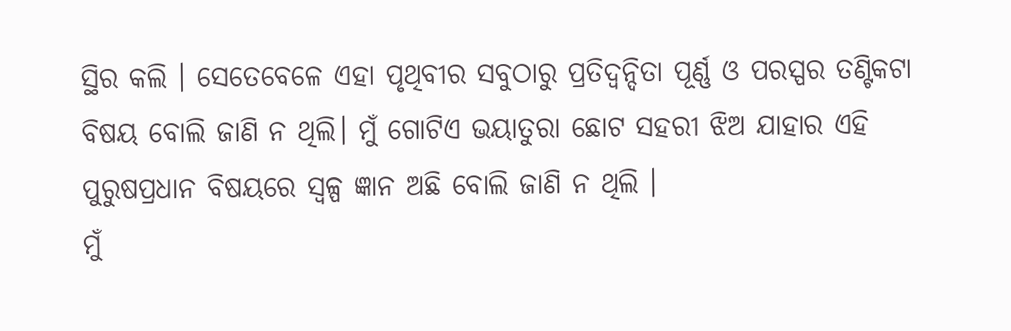ସ୍ଥିର କଲି । ସେତେବେଳେ ଏହା ପୃଥିବୀର ସବୁଠାରୁ ପ୍ରତିଦ୍ୱନ୍ଦିତା ପୂର୍ଣ୍ଣ ଓ ପରସ୍ପର ତଣ୍ଟିକଟା ବିଷୟ ବୋଲି ଜାଣି ନ ଥିଲି। ମୁଁ ଗୋଟିଏ ଭୟାତୁରା ଛୋଟ ସହରୀ ଝିଅ ଯାହାର ଏହି ପୁରୁଷପ୍ରଧାନ ବିଷୟରେ ସ୍ୱଳ୍ପ ଜ୍ଞାନ ଅଛି ବୋଲି ଜାଣି ନ ଥିଲି ।
ମୁଁ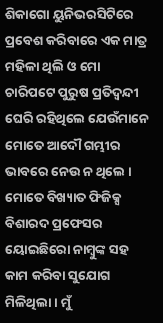ଶିକାଗୋ ୟୁନିଭରସିଟିରେ ପ୍ରବେଶ କରିବାରେ ଏକ ମାତ୍ର ମହିଳା ଥିଲି ଓ ମୋ ଚାରିପଟେ ପୁରୁଷ ପ୍ରତିଦ୍ୱନ୍ଦୀ ଘେରି ରହିଥିଲେ ଯେଉଁମାନେ ମୋତେ ଆଦୌ ଗମ୍ଭୀର ଭାବରେ ନେଉ ନ ଥିଲେ । ମୋତେ ବିଖ୍ୟାତ ଫିଜିକ୍ସ ବିଶାରଦ ପ୍ରଫେସର ୟୋଇଛିରୋ ନାମ୍ବୁଙ୍କ ସହ କାମ କରିବା ସୁଯୋଗ ମିଳିଥିଲା । ମୁଁ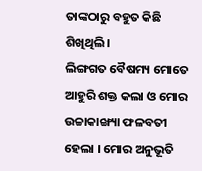ତାଙ୍କଠାରୁ ବହୁତ କିଛି ଶିଖିଥିଲି ।
ଲିଙ୍ଗଗତ ବୈଷମ୍ୟ ମୋତେ ଆହୁରି ଶକ୍ତ କଲା ଓ ମୋର ଉଚ୍ଚାକାଙ୍ଖ୍ୟା ଫଳବତୀ ହେଲା । ମୋର ଅନୁଭୂତି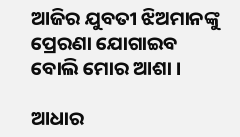ଆଜିର ଯୁବତୀ ଝିଅମାନଙ୍କୁ ପ୍ରେରଣା ଯୋଗାଇବ ବୋଲି ମୋର ଆଶା ।

ଆଧାର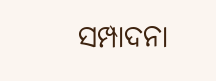ସମ୍ପାଦନା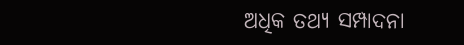ଅଧିକ ତଥ୍ୟ ସମ୍ପାଦନା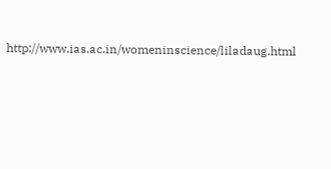http://www.ias.ac.in/womeninscience/liladaug.html